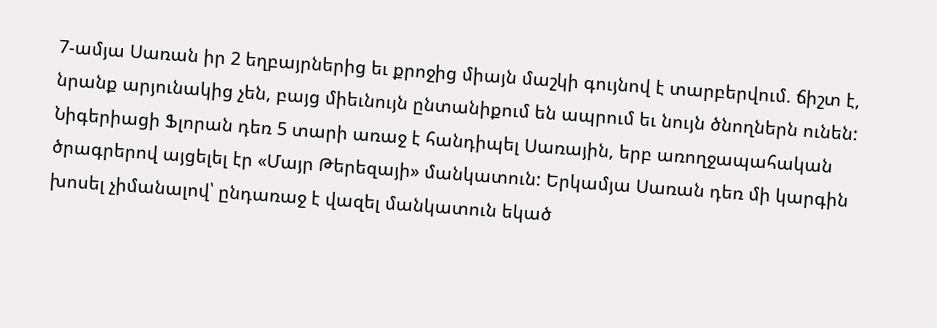7-ամյա Սառան իր 2 եղբայրներից եւ քրոջից միայն մաշկի գույնով է տարբերվում. ճիշտ է, նրանք արյունակից չեն, բայց միեւնույն ընտանիքում են ապրում եւ նույն ծնողներն ունեն: Նիգերիացի Ֆլորան դեռ 5 տարի առաջ է հանդիպել Սառային, երբ առողջապահական ծրագրերով այցելել էր «Մայր Թերեզայի» մանկատուն: Երկամյա Սառան դեռ մի կարգին խոսել չիմանալով՝ ընդառաջ է վազել մանկատուն եկած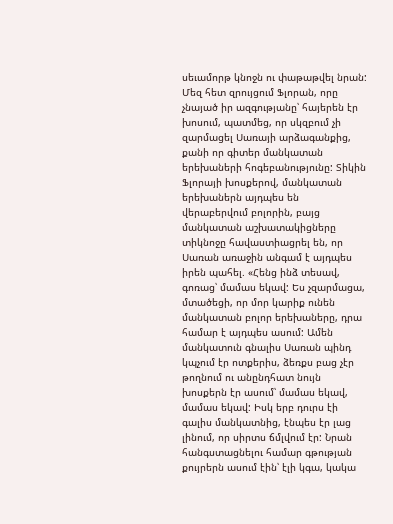սեւամորթ կնոջն ու փաթաթվել նրան: Մեզ հետ զրույցում Ֆլորան, որը չնայած իր ազգությանը՝ հայերեն էր խոսում, պատմեց, որ սկզբում չի զարմացել Սառայի արձագանքից, քանի որ գիտեր մանկատան երեխաների հոգեբանությունը: Տիկին Ֆլորայի խոսքերով, մանկատան երեխաներն այդպես են վերաբերվում բոլորին, բայց մանկատան աշխատակիցները տիկնոջը հավաստիացրել են, որ Սառան առաջին անգամ է այդպես իրեն պահել. «Հենց ինձ տեսավ, գոռաց՝ մամաս եկավ: Ես չզարմացա, մտածեցի, որ մոր կարիք ունեն մանկատան բոլոր երեխաները, դրա համար է այդպես ասում: Ամեն մանկատուն գնալիս Սառան պինդ կպչում էր ոտքերիս, ձեռքս բաց չէր թողնում ու անընդհատ նույն խոսքերն էր ասում՝ մամաս եկավ, մամաս եկավ: Իսկ երբ դուրս էի գալիս մանկատնից, էնպես էր լաց լինում, որ սիրտս ճմլվում էր: Նրան հանգստացնելու համար գթության քույրերն ասում էին՝ էլի կգա, կակա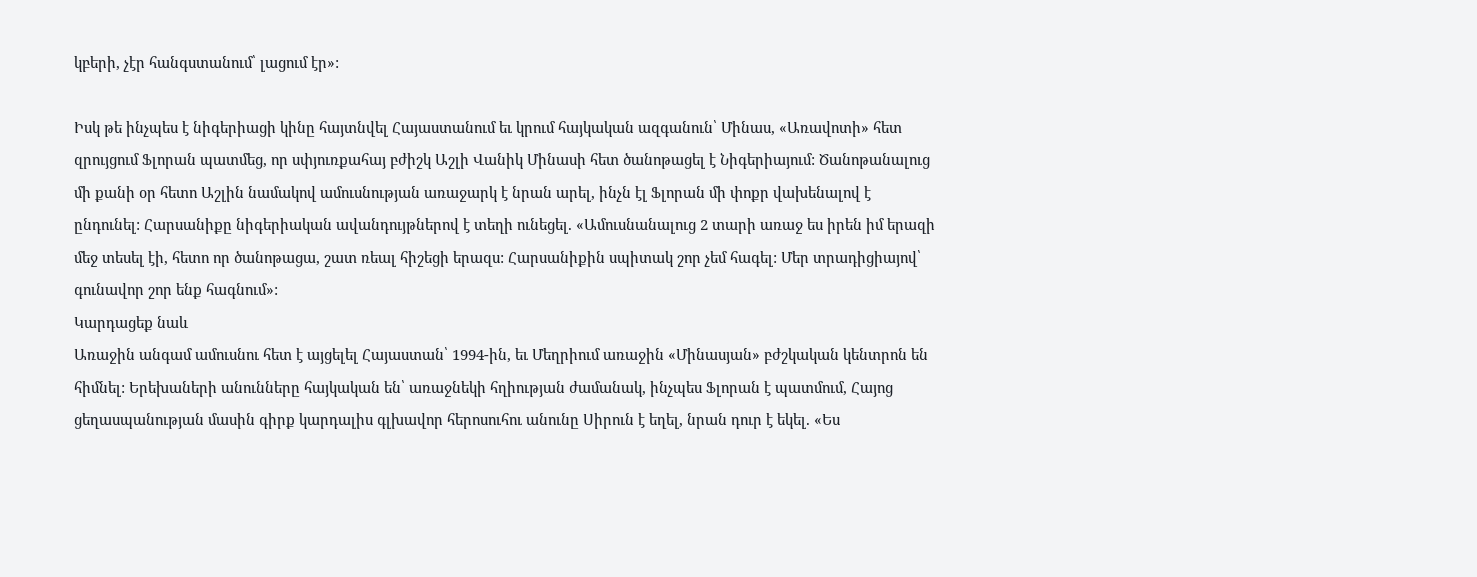կբերի, չէր հանգստանում՝ լացում էր»:

Իսկ թե ինչպես է նիգերիացի կինը հայտնվել Հայաստանում եւ կրում հայկական ազգանուն՝ Մինաս, «Առավոտի» հետ զրույցում Ֆլորան պատմեց, որ սփյուռքահայ բժիշկ Աշլի Վանիկ Մինասի հետ ծանոթացել է Նիգերիայում: Ծանոթանալուց մի քանի օր հետո Աշլին նամակով ամուսնության առաջարկ է նրան արել, ինչն էլ Ֆլորան մի փոքր վախենալով է ընդունել: Հարսանիքը նիգերիական ավանդույթներով է տեղի ունեցել. «Ամուսնանալուց 2 տարի առաջ ես իրեն իմ երազի մեջ տեսել էի, հետո որ ծանոթացա, շատ ռեալ հիշեցի երազս: Հարսանիքին սպիտակ շոր չեմ հագել: Մեր տրադիցիայով՝ գունավոր շոր ենք հագնում»:
Կարդացեք նաև
Առաջին անգամ ամուսնու հետ է այցելել Հայաստան՝ 1994-ին, եւ Մեղրիում առաջին «Մինասյան» բժշկական կենտրոն են հիմնել: Երեխաների անունները հայկական են՝ առաջնեկի հղիության ժամանակ, ինչպես Ֆլորան է պատմում, Հայոց ցեղասպանության մասին գիրք կարդալիս գլխավոր հերոսուհու անունը Սիրուն է եղել, նրան դուր է եկել. «Ես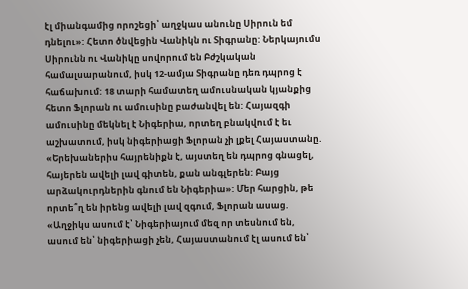էլ միանգամից որոշեցի՝ աղջկաս անունը Սիրուն եմ դնելու»: Հետո ծնվեցին Վանիկն ու Տիգրանը: Ներկայումս Սիրունն ու Վանիկը սովորում են Բժշկական համալսարանում, իսկ 12-ամյա Տիգրանը դեռ դպրոց է հաճախում: 18 տարի համատեղ ամուսնական կյանքից հետո Ֆլորան ու ամուսինը բաժանվել են: Հայազգի ամուսինը մեկնել է Նիգերիա, որտեղ բնակվում է եւ աշխատում, իսկ նիգերիացի Ֆլորան չի լքել Հայաստանը. «Երեխաներիս հայրենիքն է, այստեղ են դպրոց գնացել, հայերեն ավելի լավ գիտեն, քան անգլերեն: Բայց արձակուրդներին գնում են Նիգերիա»: Մեր հարցին, թե որտե՞ղ են իրենց ավելի լավ զգում, Ֆլորան ասաց. «Աղջիկս ասում է՝ Նիգերիայում մեզ որ տեսնում են, ասում են՝ նիգերիացի չեն, Հայաստանում էլ ասում են՝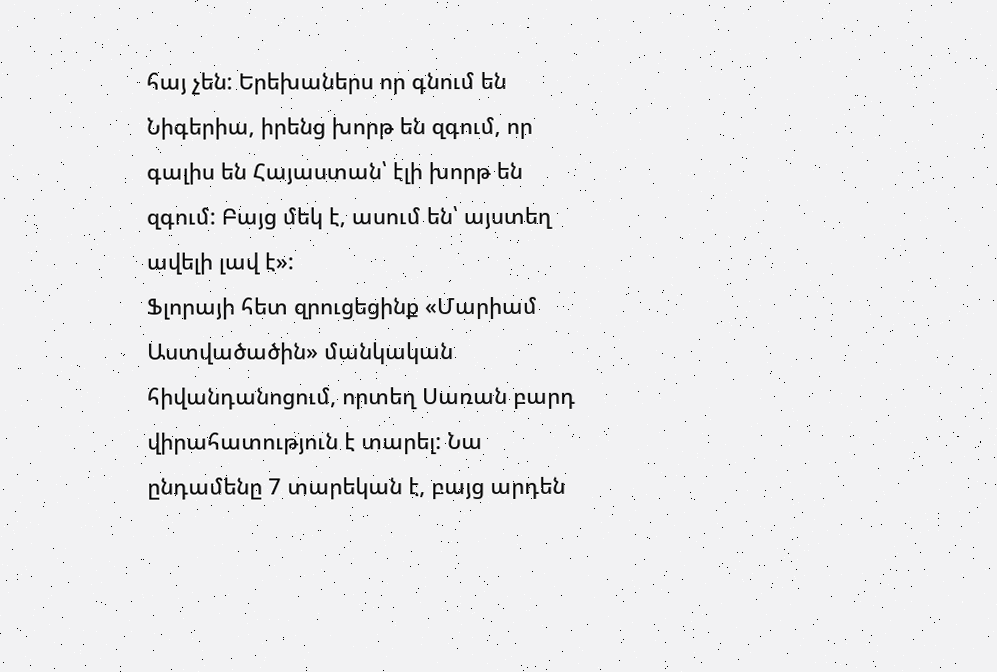հայ չեն: Երեխաներս որ գնում են Նիգերիա, իրենց խորթ են զգում, որ գալիս են Հայաստան՝ էլի խորթ են զգում: Բայց մեկ է, ասում են՝ այստեղ ավելի լավ է»:
Ֆլորայի հետ զրուցեցինք «Մարիամ Աստվածածին» մանկական հիվանդանոցում, որտեղ Սառան բարդ վիրահատություն է տարել: Նա ընդամենը 7 տարեկան է, բայց արդեն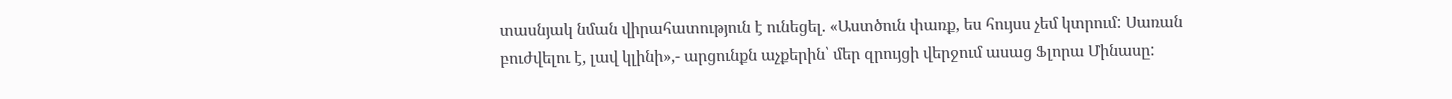տասնյակ նման վիրահատություն է ունեցել. «Աստծուն փառք, ես հույսս չեմ կտրում: Սառան բուժվելու է, լավ կլինի»,- արցունքն աչքերին՝ մեր զրույցի վերջում ասաց Ֆլորա Մինասը: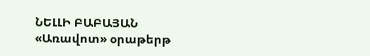ՆԵԼԼԻ ԲԱԲԱՅԱՆ
«Առավոտ» օրաթերթ